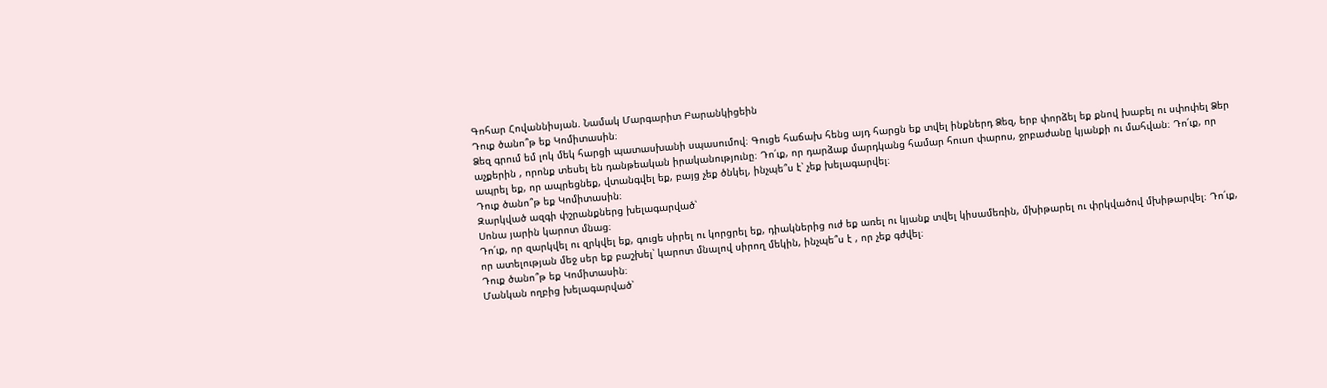Գոհար Հովաննիսյան. Նամակ Մարգարիտ Բարանկիցեին
Դուք ծանո՞թ եք Կոմիտասին։
Ձեզ գրում եմ լոկ մեկ հարցի պատասխանի սպասումով։ Գուցե հաճախ հենց այդ հարցն եք տվել ինքներդ Ձեզ, երբ փորձել եք քնով խաբել ու սփոփել Ձեր աչքերին , որոնք տեսել են դանթեական իրականությունը։ Դո՛ւք, որ դարձաք մարդկանց համար հուսո փարոս, ջրբաժանը կյանքի ու մահվան։ Դո՛ւք, որ ապրել եք, որ ապրեցնեք, վտանգվել եք, բայց չեք ծնկել, ինչպե՞ս է՝ չեք խելագարվել։
Դուք ծանո՞թ եք Կոմիտասին։
Զարկված ազգի փշրանքներց խելագարված՝
Սոնա յարին կարոտ մնաց։
Դո՛ւք, որ զարկվել ու զրկվել եք, գուցե սիրել ու կորցրել եք, դիակներից ուժ եք առել ու կյանք տվել կիսամեռին, մխիթարել ու փրկվածով մխիթարվել։ Դո՛ւք, որ ատելության մեջ սեր եք բաշխել՝ կարոտ մնալով սիրող մեկին, ինչպե՞ս է , որ չեք գժվել։
Դուք ծանո՞թ եք Կոմիտասին։
Մանկան ողբից խելագարված՝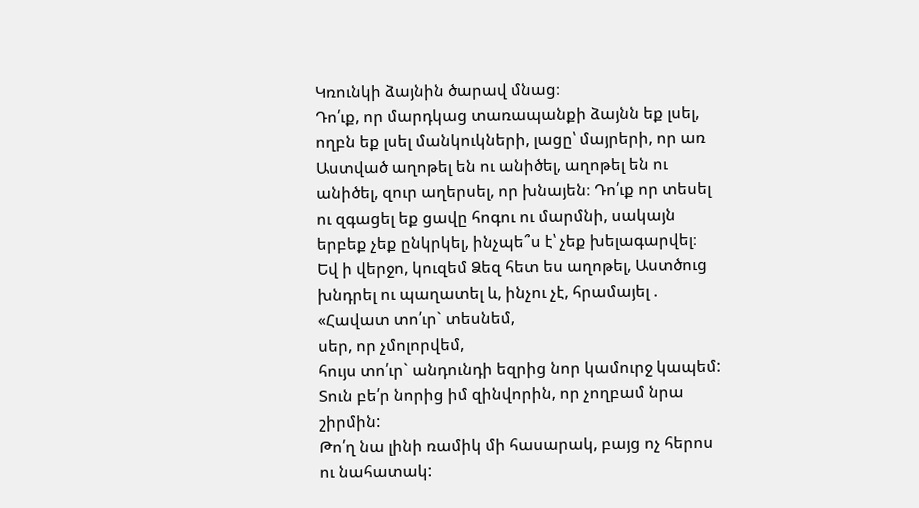Կռունկի ձայնին ծարավ մնաց։
Դո՛ւք, որ մարդկաց տառապանքի ձայնն եք լսել, ողբն եք լսել մանկուկների, լացը՝ մայրերի, որ առ Աստված աղոթել են ու անիծել, աղոթել են ու անիծել, զուր աղերսել, որ խնայեն։ Դո՛ւք որ տեսել ու զգացել եք ցավը հոգու ու մարմնի, սակայն երբեք չեք ընկրկել, ինչպե՞ս է՝ չեք խելագարվել։
Եվ ի վերջո, կուզեմ Ձեզ հետ ես աղոթել, Աստծուց խնդրել ու պաղատել և, ինչու չէ, հրամայել .
«Հավատ տո՛ւր` տեսնեմ,
սեր, որ չմոլորվեմ,
հույս տո՛ւր` անդունդի եզրից նոր կամուրջ կապեմ:
Տուն բե՛ր նորից իմ զինվորին, որ չողբամ նրա շիրմին:
Թո՛ղ նա լինի ռամիկ մի հասարակ, բայց ոչ հերոս ու նահատակ: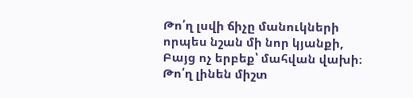Թո՛ղ լսվի ճիչը մանուկների որպես նշան մի նոր կյանքի,
Բայց ոչ երբեք՝ մահվան վախի։
Թո՛ղ լինեն միշտ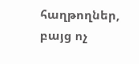հաղթողներ, բայց ոչ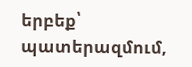երբեք՝ պատերազմում,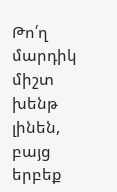Թո՛ղ մարդիկ միշտ խենթ լինեն, բայց երբեք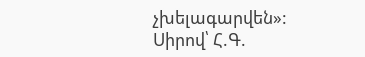չխելագարվեն»:
Սիրով՝ Հ.Գ.